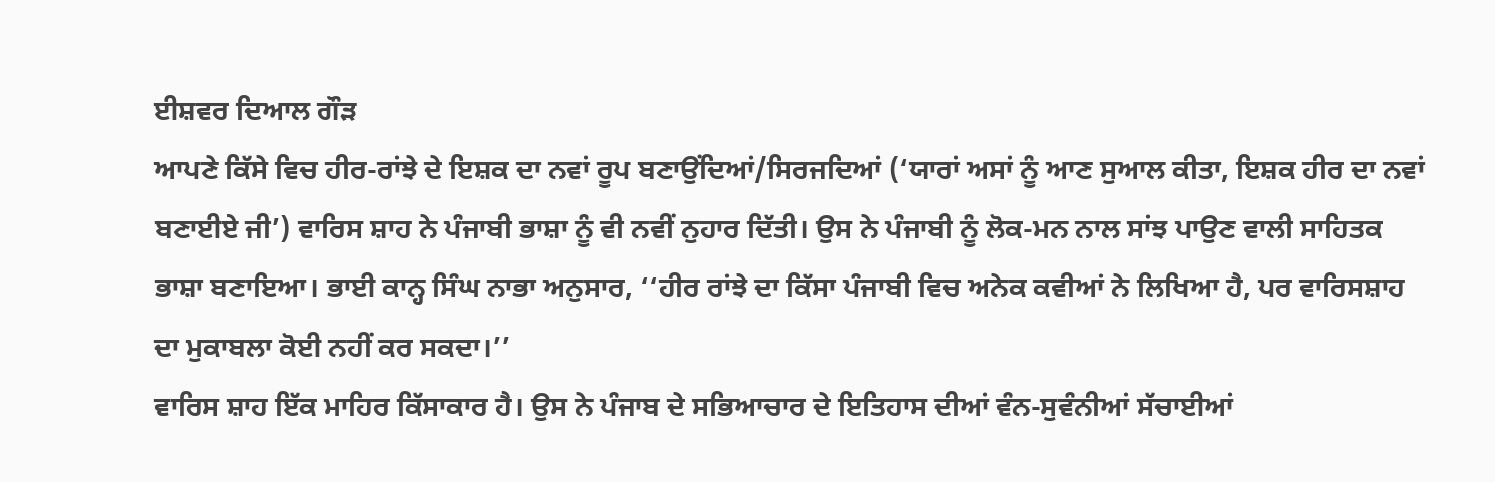ਈਸ਼ਵਰ ਦਿਆਲ ਗੌੜ
ਆਪਣੇ ਕਿੱਸੇ ਵਿਚ ਹੀਰ-ਰਾਂਝੇ ਦੇ ਇਸ਼ਕ ਦਾ ਨਵਾਂ ਰੂਪ ਬਣਾਉਂਦਿਆਂ/ਸਿਰਜਦਿਆਂ (‘ਯਾਰਾਂ ਅਸਾਂ ਨੂੰ ਆਣ ਸੁਆਲ ਕੀਤਾ, ਇਸ਼ਕ ਹੀਰ ਦਾ ਨਵਾਂ ਬਣਾਈਏ ਜੀ’) ਵਾਰਿਸ ਸ਼ਾਹ ਨੇ ਪੰਜਾਬੀ ਭਾਸ਼ਾ ਨੂੰ ਵੀ ਨਵੀਂ ਨੁਹਾਰ ਦਿੱਤੀ। ਉਸ ਨੇ ਪੰਜਾਬੀ ਨੂੰ ਲੋਕ-ਮਨ ਨਾਲ ਸਾਂਝ ਪਾਉਣ ਵਾਲੀ ਸਾਹਿਤਕ ਭਾਸ਼ਾ ਬਣਾਇਆ। ਭਾਈ ਕਾਨ੍ਹ ਸਿੰਘ ਨਾਭਾ ਅਨੁਸਾਰ, ‘‘ਹੀਰ ਰਾਂਝੇ ਦਾ ਕਿੱਸਾ ਪੰਜਾਬੀ ਵਿਚ ਅਨੇਕ ਕਵੀਆਂ ਨੇ ਲਿਖਿਆ ਹੈ, ਪਰ ਵਾਰਿਸਸ਼ਾਹ ਦਾ ਮੁਕਾਬਲਾ ਕੋਈ ਨਹੀਂ ਕਰ ਸਕਦਾ।’’
ਵਾਰਿਸ ਸ਼ਾਹ ਇੱਕ ਮਾਹਿਰ ਕਿੱਸਾਕਾਰ ਹੈ। ਉਸ ਨੇ ਪੰਜਾਬ ਦੇ ਸਭਿਆਚਾਰ ਦੇ ਇਤਿਹਾਸ ਦੀਆਂ ਵੰਨ-ਸੁਵੰਨੀਆਂ ਸੱਚਾਈਆਂ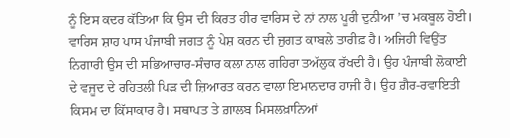ਨੂੰ ਇਸ ਕਦਰ ਕੱਤਿਆ ਕਿ ਉਸ ਦੀ ਕਿਰਤ ਹੀਰ ਵਾਰਿਸ ਦੇ ਨਾਂ ਨਾਲ ਪੂਰੀ ਦੁਨੀਆ ’ਚ ਮਕਬੂਲ ਹੋਈ। ਵਾਰਿਸ ਸ਼ਾਹ ਪਾਸ ਪੰਜਾਬੀ ਜਗਤ ਨੂੰ ਪੇਸ਼ ਕਰਨ ਦੀ ਜੁਗਤ ਕਾਬਲੇ ਤਾਰੀਫ਼ ਹੈ। ਅਜਿਹੀ ਵਿਉਂਤ ਨਿਗਾਰੀ ਉਸ ਦੀ ਸਭਿਆਚਾਰ-ਸੰਚਾਰ ਕਲਾ ਨਾਲ ਗਹਿਰਾ ਤਅੱਲੁਕ ਰੱਖਦੀ ਹੈ। ਉਹ ਪੰਜਾਬੀ ਲੋਕਾਈ ਦੇ ਵਜੂਦ ਦੇ ਰਹਿਤਲੀ ਪਿੜ ਦੀ ਜ਼ਿਆਰਤ ਕਰਨ ਵਾਲਾ ਇਮਾਨਦਾਰ ਹਾਜੀ ਹੈ। ਉਹ ਗ਼ੈਰ-ਰਵਾਇਤੀ ਕਿਸਮ ਦਾ ਕਿੱਸਾਕਾਰ ਹੈ। ਸਥਾਪਤ ਤੇ ਗ਼ਾਲਬ ਮਿਸਲਖ਼ਾਨਿਆਂ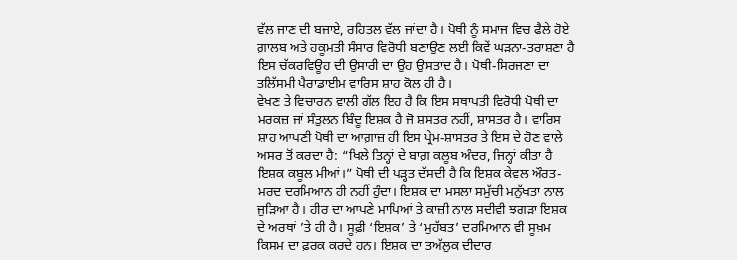ਵੱਲ ਜਾਣ ਦੀ ਬਜਾਏ, ਰਹਿਤਲ ਵੱਲ ਜਾਂਦਾ ਹੈ। ਪੋਥੀ ਨੂੰ ਸਮਾਜ ਵਿਚ ਫੈਲੇ ਹੋਏ ਗ਼ਾਲਬ ਅਤੇ ਹਕੂਮਤੀ ਸੰਸਾਰ ਵਿਰੋਧੀ ਬਣਾਉਣ ਲਈ ਕਿਵੇਂ ਘੜਨਾ-ਤਰਾਸ਼ਣਾ ਹੈ ਇਸ ਚੱਕਰਵਿਊਹ ਦੀ ਉਸਾਰੀ ਦਾ ਉਹ ਉਸਤਾਦ ਹੈ। ਪੋਥੀ-ਸਿਰਜਣਾ ਦਾ ਤਲਿੱਸਮੀ ਪੈਰਾਡਾਈਮ ਵਾਰਿਸ ਸ਼ਾਹ ਕੋਲ ਹੀ ਹੈ।
ਵੇਖਣ ਤੇ ਵਿਚਾਰਨ ਵਾਲੀ ਗੱਲ ਇਹ ਹੈ ਕਿ ਇਸ ਸਥਾਪਤੀ ਵਿਰੋਧੀ ਪੋਥੀ ਦਾ ਮਰਕਜ਼ ਜਾਂ ਸੰਤੁਲਨ ਬਿੰਦੂ ਇਸ਼ਕ ਹੈ ਜੋ ਸ਼ਸਤਰ ਨਹੀਂ, ਸ਼ਾਸਤਰ ਹੈ। ਵਾਰਿਸ ਸ਼ਾਹ ਆਪਣੀ ਪੋਥੀ ਦਾ ਆਗ਼ਾਜ਼ ਹੀ ਇਸ ਪ੍ਰੇਮ-ਸ਼ਾਸਤਰ ਤੇ ਇਸ ਦੇ ਹੋਣ ਵਾਲੇ ਅਸਰ ਤੋਂ ਕਰਦਾ ਹੈ: “ਖਿਲੇ ਤਿਨ੍ਹਾਂ ਦੇ ਬਾਗ਼ ਕਲੂਬ ਅੰਦਰ, ਜਿਨ੍ਹਾਂ ਕੀਤਾ ਹੈ ਇਸ਼ਕ ਕਬੂਲ ਮੀਆਂ।” ਪੋਥੀ ਦੀ ਪੜ੍ਹਤ ਦੱਸਦੀ ਹੈ ਕਿ ਇਸ਼ਕ ਕੇਵਲ ਔਰਤ-ਮਰਦ ਦਰਮਿਆਨ ਹੀ ਨਹੀਂ ਹੁੰਦਾ। ਇਸ਼ਕ ਦਾ ਮਸਲਾ ਸਮੁੱਚੀ ਮਨੁੱਖਤਾ ਨਾਲ ਜੁੜਿਆ ਹੈ। ਹੀਰ ਦਾ ਆਪਣੇ ਮਾਪਿਆਂ ਤੇ ਕਾਜ਼ੀ ਨਾਲ ਸਦੀਵੀ ਝਗੜਾ ਇਸ਼ਕ ਦੇ ਅਰਥਾਂ ’ਤੇ ਹੀ ਹੈ। ਸੂਫ਼ੀ ‘ਇਸ਼ਕ’ ਤੇ ‘ਮੁਹੱਬਤ’ ਦਰਮਿਆਨ ਵੀ ਸੂਖ਼ਮ ਕਿਸਮ ਦਾ ਫ਼ਰਕ ਕਰਦੇ ਹਨ। ਇਸ਼ਕ ਦਾ ਤਅੱਲੁਕ ਦੀਦਾਰ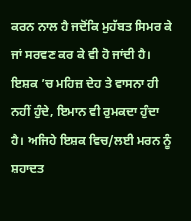ਕਰਨ ਨਾਲ ਹੈ ਜਦੋਂਕਿ ਮੁਹੱਬਤ ਸਿਮਰ ਕੇ ਜਾਂ ਸਰਵਣ ਕਰ ਕੇ ਵੀ ਹੋ ਜਾਂਦੀ ਹੈ।
ਇਸ਼ਕ ’ਚ ਮਹਿਜ਼ ਦੇਹ ਤੇ ਵਾਸਨਾ ਹੀ ਨਹੀਂ ਹੁੰਦੇ, ਇਮਾਨ ਵੀ ਰੁਮਕਦਾ ਹੁੰਦਾ ਹੈ। ਅਜਿਹੇ ਇਸ਼ਕ ਵਿਚ/ਲਈ ਮਰਨ ਨੂੰ ਸ਼ਹਾਦਤ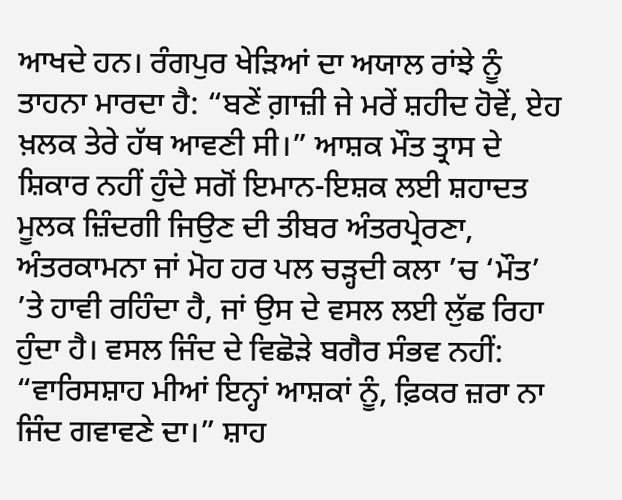ਆਖਦੇ ਹਨ। ਰੰਗਪੁਰ ਖੇੜਿਆਂ ਦਾ ਅਯਾਲ ਰਾਂਝੇ ਨੂੰ ਤਾਹਨਾ ਮਾਰਦਾ ਹੈ: “ਬਣੇਂ ਗ਼ਾਜ਼ੀ ਜੇ ਮਰੇਂ ਸ਼ਹੀਦ ਹੋਵੇਂ, ਏਹ ਖ਼ਲਕ ਤੇਰੇ ਹੱਥ ਆਵਣੀ ਸੀ।” ਆਸ਼ਕ ਮੌਤ ਤ੍ਰਾਸ ਦੇ ਸ਼ਿਕਾਰ ਨਹੀਂ ਹੁੰਦੇ ਸਗੋਂ ਇਮਾਨ-ਇਸ਼ਕ ਲਈ ਸ਼ਹਾਦਤ ਮੂਲਕ ਜ਼ਿੰਦਗੀ ਜਿਉਣ ਦੀ ਤੀਬਰ ਅੰਤਰਪ੍ਰੇਰਣਾ, ਅੰਤਰਕਾਮਨਾ ਜਾਂ ਮੋਹ ਹਰ ਪਲ ਚੜ੍ਹਦੀ ਕਲਾ ’ਚ ‘ਮੌਤ’ ’ਤੇ ਹਾਵੀ ਰਹਿੰਦਾ ਹੈ, ਜਾਂ ਉਸ ਦੇ ਵਸਲ ਲਈ ਲੁੱਛ ਰਿਹਾ ਹੁੰਦਾ ਹੈ। ਵਸਲ ਜਿੰਦ ਦੇ ਵਿਛੋੜੇ ਬਗੈਰ ਸੰਭਵ ਨਹੀਂ: “ਵਾਰਿਸਸ਼ਾਹ ਮੀਆਂ ਇਨ੍ਹਾਂ ਆਸ਼ਕਾਂ ਨੂੰ, ਫ਼ਿਕਰ ਜ਼ਰਾ ਨਾ ਜਿੰਦ ਗਵਾਵਣੇ ਦਾ।” ਸ਼ਾਹ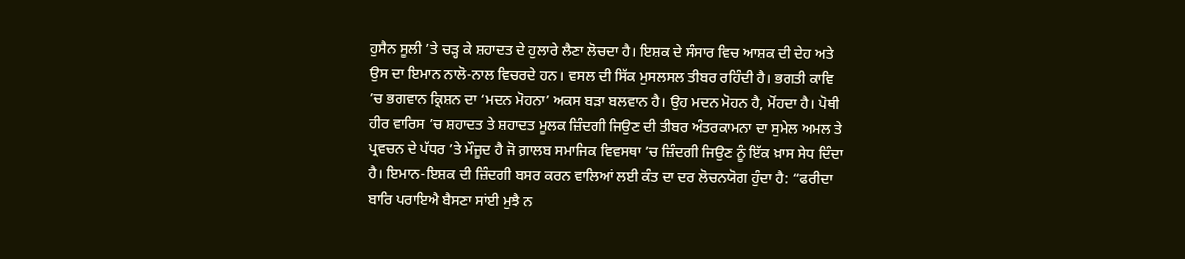ਹੁਸੈਨ ਸੂਲੀ ’ਤੇ ਚੜ੍ਹ ਕੇ ਸ਼ਹਾਦਤ ਦੇ ਹੁਲਾਰੇ ਲੈਣਾ ਲੋਚਦਾ ਹੈ। ਇਸ਼ਕ ਦੇ ਸੰਸਾਰ ਵਿਚ ਆਸ਼ਕ ਦੀ ਦੇਹ ਅਤੇ ਉਸ ਦਾ ਇਮਾਨ ਨਾਲੋ-ਨਾਲ ਵਿਚਰਦੇ ਹਨ। ਵਸਲ ਦੀ ਸਿੱਕ ਮੁਸਲਸਲ ਤੀਬਰ ਰਹਿੰਦੀ ਹੈ। ਭਗਤੀ ਕਾਵਿ ’ਚ ਭਗਵਾਨ ਕ੍ਰਿਸ਼ਨ ਦਾ ‘ਮਦਨ ਮੋਹਨਾ’ ਅਕਸ ਬੜਾ ਬਲਵਾਨ ਹੈ। ਉਹ ਮਦਨ ਮੋਹਨ ਹੈ, ਮੋਂਹਦਾ ਹੈ। ਪੋਥੀ ਹੀਰ ਵਾਰਿਸ ’ਚ ਸ਼ਹਾਦਤ ਤੇ ਸ਼ਹਾਦਤ ਮੂਲਕ ਜ਼ਿੰਦਗੀ ਜਿਉਣ ਦੀ ਤੀਬਰ ਅੰਤਰਕਾਮਨਾ ਦਾ ਸੁਮੇਲ ਅਮਲ ਤੇ ਪ੍ਰਵਚਨ ਦੇ ਪੱਧਰ ’ਤੇ ਮੌਜੂਦ ਹੈ ਜੋ ਗ਼ਾਲਬ ਸਮਾਜਿਕ ਵਿਵਸਥਾ ’ਚ ਜ਼ਿੰਦਗੀ ਜਿਉਣ ਨੂੰ ਇੱਕ ਖ਼ਾਸ ਸੇਧ ਦਿੰਦਾ ਹੈ। ਇਮਾਨ-ਇਸ਼ਕ ਦੀ ਜ਼ਿੰਦਗੀ ਬਸਰ ਕਰਨ ਵਾਲਿਆਂ ਲਈ ਕੰਤ ਦਾ ਦਰ ਲੋਚਨਯੋਗ ਹੁੰਦਾ ਹੈ: “ਫਰੀਦਾ ਬਾਰਿ ਪਰਾਇਐ ਬੈਸਣਾ ਸਾਂਈ ਮੁਝੈ ਨ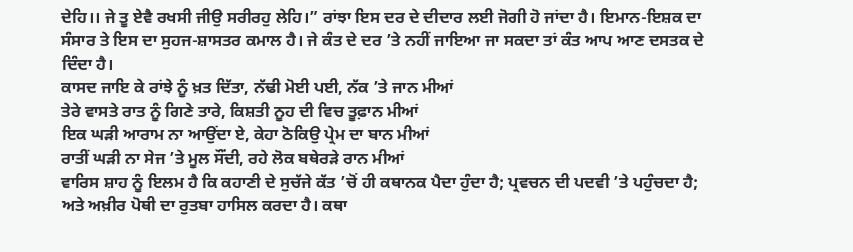ਦੇਹਿ।। ਜੇ ਤੂ ਏਵੈ ਰਖਸੀ ਜੀਉ ਸਰੀਰਹੁ ਲੇਹਿ।” ਰਾਂਝਾ ਇਸ ਦਰ ਦੇ ਦੀਦਾਰ ਲਈ ਜੋਗੀ ਹੋ ਜਾਂਦਾ ਹੈ। ਇਮਾਨ-ਇਸ਼ਕ ਦਾ ਸੰਸਾਰ ਤੇ ਇਸ ਦਾ ਸੁਹਜ-ਸ਼ਾਸਤਰ ਕਮਾਲ ਹੈ। ਜੇ ਕੰਤ ਦੇ ਦਰ ’ਤੇ ਨਹੀਂ ਜਾਇਆ ਜਾ ਸਕਦਾ ਤਾਂ ਕੰਤ ਆਪ ਆਣ ਦਸਤਕ ਦੇ ਦਿੰਦਾ ਹੈ।
ਕਾਸਦ ਜਾਇ ਕੇ ਰਾਂਝੇ ਨੂੰ ਖ਼ਤ ਦਿੱਤਾ, ਨੱਢੀ ਮੋਈ ਪਈ, ਨੱਕ ’ਤੇ ਜਾਨ ਮੀਆਂ
ਤੇਰੇ ਵਾਸਤੇ ਰਾਤ ਨੂੰ ਗਿਣੇ ਤਾਰੇ, ਕਿਸ਼ਤੀ ਨੂਹ ਦੀ ਵਿਚ ਤੂਫ਼ਾਨ ਮੀਆਂ
ਇਕ ਘੜੀ ਆਰਾਮ ਨਾ ਆਉਂਦਾ ਏ, ਕੇਹਾ ਠੋਕਿਉ ਪ੍ਰੇਮ ਦਾ ਬਾਨ ਮੀਆਂ
ਰਾਤੀਂ ਘੜੀ ਨਾ ਸੇਜ ’ਤੇ ਮੂਲ ਸੌਂਦੀ, ਰਹੇ ਲੋਕ ਬਥੇਰੜੇ ਰਾਨ ਮੀਆਂ
ਵਾਰਿਸ ਸ਼ਾਹ ਨੂੰ ਇਲਮ ਹੈ ਕਿ ਕਹਾਣੀ ਦੇ ਸੁਚੱਜੇ ਕੱਤ ’ਚੋਂ ਹੀ ਕਥਾਨਕ ਪੈਦਾ ਹੁੰਦਾ ਹੈ; ਪ੍ਰਵਚਨ ਦੀ ਪਦਵੀ ’ਤੇ ਪਹੁੰਚਦਾ ਹੈ; ਅਤੇ ਅਖ਼ੀਰ ਪੋਥੀ ਦਾ ਰੁਤਬਾ ਹਾਸਿਲ ਕਰਦਾ ਹੈ। ਕਥਾ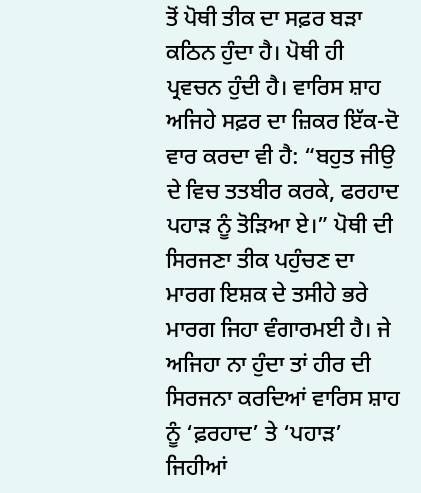ਤੋਂ ਪੋਥੀ ਤੀਕ ਦਾ ਸਫ਼ਰ ਬੜਾ ਕਠਿਨ ਹੁੰਦਾ ਹੈ। ਪੋਥੀ ਹੀ ਪ੍ਰਵਚਨ ਹੁੰਦੀ ਹੈ। ਵਾਰਿਸ ਸ਼ਾਹ ਅਜਿਹੇ ਸਫ਼ਰ ਦਾ ਜ਼ਿਕਰ ਇੱਕ-ਦੋ ਵਾਰ ਕਰਦਾ ਵੀ ਹੈ: “ਬਹੁਤ ਜੀਉ ਦੇ ਵਿਚ ਤਤਬੀਰ ਕਰਕੇ, ਫਰਹਾਦ ਪਹਾੜ ਨੂੰ ਤੋੜਿਆ ਏ।” ਪੋਥੀ ਦੀ ਸਿਰਜਣਾ ਤੀਕ ਪਹੁੰਚਣ ਦਾ ਮਾਰਗ ਇਸ਼ਕ ਦੇ ਤਸੀਹੇ ਭਰੇ ਮਾਰਗ ਜਿਹਾ ਵੰਗਾਰਮਈ ਹੈ। ਜੇ ਅਜਿਹਾ ਨਾ ਹੁੰਦਾ ਤਾਂ ਹੀਰ ਦੀ ਸਿਰਜਨਾ ਕਰਦਿਆਂ ਵਾਰਿਸ ਸ਼ਾਹ ਨੂੰ ‘ਫ਼ਰਹਾਦ’ ਤੇ ‘ਪਹਾੜ’ ਜਿਹੀਆਂ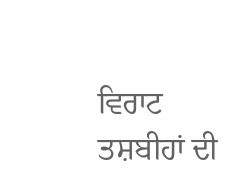ਵਿਰਾਟ ਤਸ਼ਬੀਹਾਂ ਦੀ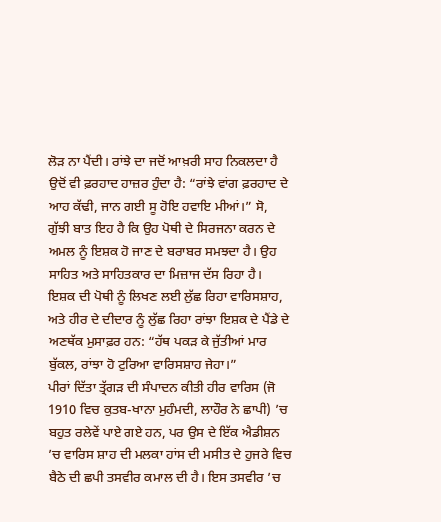ਲੋੜ ਨਾ ਪੈਂਦੀ। ਰਾਂਝੇ ਦਾ ਜਦੋਂ ਆਖ਼ਰੀ ਸਾਹ ਨਿਕਲਦਾ ਹੈ ਉਦੋਂ ਵੀ ਫ਼ਰਹਾਦ ਹਾਜ਼ਰ ਹੁੰਦਾ ਹੈ: “ਰਾਂਝੇ ਵਾਂਗ ਫ਼ਰਹਾਦ ਦੇ ਆਹ ਕੱਢੀ, ਜਾਨ ਗਈ ਸੂ ਹੋਇ ਹਵਾਇ ਮੀਆਂ।” ਸੋ, ਗੁੱਝੀ ਬਾਤ ਇਹ ਹੈ ਕਿ ਉਹ ਪੋਥੀ ਦੇ ਸਿਰਜਨਾ ਕਰਨ ਦੇ ਅਮਲ ਨੂੰ ਇਸ਼ਕ ਹੋ ਜਾਣ ਦੇ ਬਰਾਬਰ ਸਮਝਦਾ ਹੈ। ਉਹ ਸਾਹਿਤ ਅਤੇ ਸਾਹਿਤਕਾਰ ਦਾ ਮਿਜ਼ਾਜ ਦੱਸ ਰਿਹਾ ਹੈ। ਇਸ਼ਕ ਦੀ ਪੋਥੀ ਨੂੰ ਲਿਖਣ ਲਈ ਲੁੱਛ ਰਿਹਾ ਵਾਰਿਸਸ਼ਾਹ, ਅਤੇ ਹੀਰ ਦੇ ਦੀਦਾਰ ਨੂੰ ਲੁੱਛ ਰਿਹਾ ਰਾਂਝਾ ਇਸ਼ਕ ਦੇ ਪੈਂਡੇ ਦੇ ਅਣਥੱਕ ਮੁਸਾਫ਼ਰ ਹਨ: “ਹੱਥ ਪਕੜ ਕੇ ਜੁੱਤੀਆਂ ਮਾਰ ਬੁੱਕਲ, ਰਾਂਝਾ ਹੋ ਟੁਰਿਆ ਵਾਰਿਸਸ਼ਾਹ ਜੇਹਾ।”
ਪੀਰਾਂ ਦਿੱਤਾ ਤ੍ਰੱਗੜ ਦੀ ਸੰਪਾਦਨ ਕੀਤੀ ਹੀਰ ਵਾਰਿਸ (ਜੋ 1910 ਵਿਚ ਕੁਤਬ-ਖਾਨਾ ਮੁਹੰਮਦੀ, ਲਾਹੌਰ ਨੇ ਛਾਪੀ) ’ਚ ਬਹੁਤ ਰਲੇਵੇਂ ਪਾਏ ਗਏ ਹਨ, ਪਰ ਉਸ ਦੇ ਇੱਕ ਐਡੀਸ਼ਨ ’ਚ ਵਾਰਿਸ ਸ਼ਾਹ ਦੀ ਮਲਕਾ ਹਾਂਸ ਦੀ ਮਸੀਤ ਦੇ ਹੁਜਰੇ ਵਿਚ ਬੈਠੇ ਦੀ ਛਪੀ ਤਸਵੀਰ ਕਮਾਲ ਦੀ ਹੈ। ਇਸ ਤਸਵੀਰ ’ਚ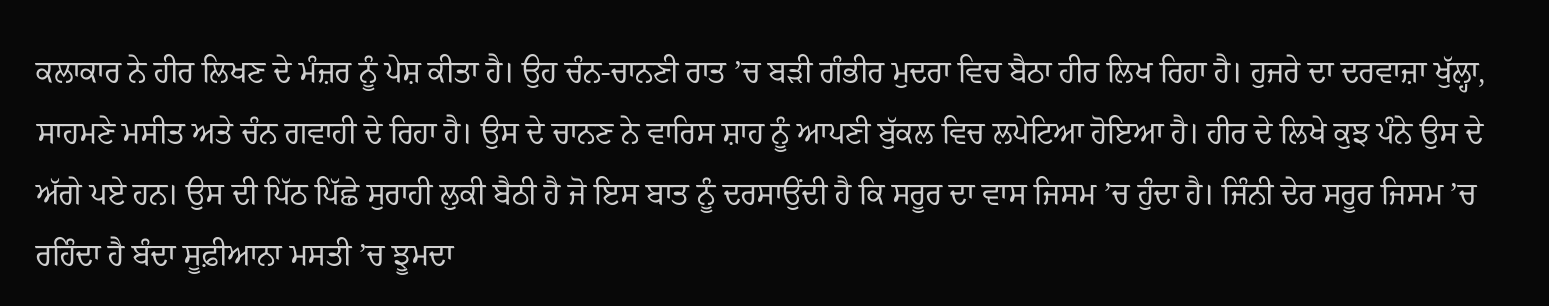ਕਲਾਕਾਰ ਨੇ ਹੀਰ ਲਿਖਣ ਦੇ ਮੰਜ਼ਰ ਨੂੰ ਪੇਸ਼ ਕੀਤਾ ਹੈ। ਉਹ ਚੰਨ-ਚਾਨਣੀ ਰਾਤ ’ਚ ਬੜੀ ਗੰਭੀਰ ਮੁਦਰਾ ਵਿਚ ਬੈਠਾ ਹੀਰ ਲਿਖ ਰਿਹਾ ਹੈ। ਹੁਜਰੇ ਦਾ ਦਰਵਾਜ਼ਾ ਖੁੱਲ੍ਹਾ, ਸਾਹਮਣੇ ਮਸੀਤ ਅਤੇ ਚੰਨ ਗਵਾਹੀ ਦੇ ਰਿਹਾ ਹੈ। ਉਸ ਦੇ ਚਾਨਣ ਨੇ ਵਾਰਿਸ ਸ਼ਾਹ ਨੂੰ ਆਪਣੀ ਬੁੱਕਲ ਵਿਚ ਲਪੇਟਿਆ ਹੋਇਆ ਹੈ। ਹੀਰ ਦੇ ਲਿਖੇ ਕੁਝ ਪੰਨੇ ਉਸ ਦੇ ਅੱਗੇ ਪਏ ਹਨ। ਉਸ ਦੀ ਪਿੱਠ ਪਿੱਛੇ ਸੁਰਾਹੀ ਲੁਕੀ ਬੈਠੀ ਹੈ ਜੋ ਇਸ ਬਾਤ ਨੂੰ ਦਰਸਾਉਂਦੀ ਹੈ ਕਿ ਸਰੂਰ ਦਾ ਵਾਸ ਜਿਸਮ ’ਚ ਹੁੰਦਾ ਹੈ। ਜਿੰਨੀ ਦੇਰ ਸਰੂਰ ਜਿਸਮ ’ਚ ਰਹਿੰਦਾ ਹੈ ਬੰਦਾ ਸੂਫ਼ੀਆਨਾ ਮਸਤੀ ’ਚ ਝੂਮਦਾ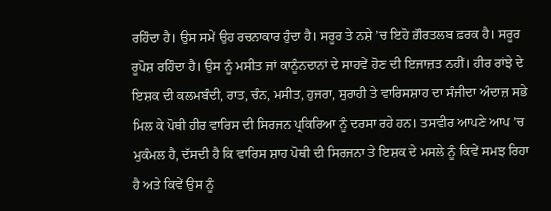ਰਹਿੰਦਾ ਹੈ। ਉਸ ਸਮੇਂ ਉਹ ਰਚਨਾਕਾਰ ਹੁੰਦਾ ਹੈ। ਸਰੂਰ ਤੇ ਨਸ਼ੇ ’ਚ ਇਹੋ ਗ਼ੌਰਤਲਬ ਫ਼ਰਕ ਹੈ। ਸਰੂਰ ਰੂਪੋਸ਼ ਰਹਿੰਦਾ ਹੈ। ਉਸ ਨੂੰ ਮਸੀਤ ਜਾਂ ਕਾਨੂੰਨਦਾਨਾਂ ਦੇ ਸਾਹਵੇਂ ਹੋਣ ਦੀ ਇਜਾਜ਼ਤ ਨਹੀਂ। ਹੀਰ ਰਾਂਝੇ ਦੇ ਇਸ਼ਕ ਦੀ ਕਲਮਬੰਦੀ, ਰਾਤ, ਚੰਨ, ਮਸੀਤ, ਹੁਜਰਾ, ਸੁਰਾਹੀ ਤੇ ਵਾਰਿਸਸ਼ਾਹ ਦਾ ਸੰਜੀਦਾ ਅੰਦਾਜ਼ ਸਭੇ ਮਿਲ ਕੇ ਪੋਥੀ ਹੀਰ ਵਾਰਿਸ ਦੀ ਸਿਰਜਨ ਪ੍ਰਕਿਰਿਆ ਨੂੰ ਦਰਸਾ ਰਹੇ ਹਨ। ਤਸਵੀਰ ਆਪਣੇ ਆਪ ’ਚ ਮੁਕੰਮਲ ਹੈ, ਦੱਸਦੀ ਹੈ ਕਿ ਵਾਰਿਸ ਸ਼ਾਹ ਪੋਥੀ ਦੀ ਸਿਰਜਨਾ ਤੇ ਇਸ਼ਕ ਦੇ ਮਸਲੇ ਨੂੰ ਕਿਵੇਂ ਸਮਝ ਰਿਹਾ ਹੈ ਅਤੇ ਕਿਵੇਂ ਉਸ ਨੂੰ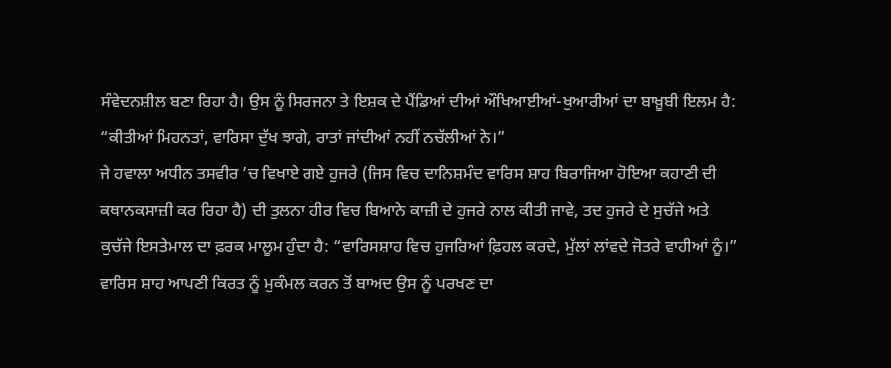ਸੰਵੇਦਨਸ਼ੀਲ ਬਣਾ ਰਿਹਾ ਹੈ। ਉਸ ਨੂੰ ਸਿਰਜਨਾ ਤੇ ਇਸ਼ਕ ਦੇ ਪੈਂਡਿਆਂ ਦੀਆਂ ਔਖਿਆਈਆਂ-ਖੁਆਰੀਆਂ ਦਾ ਬਾਖ਼ੂਬੀ ਇਲਮ ਹੈ: “ਕੀਤੀਆਂ ਮਿਹਨਤਾਂ, ਵਾਰਿਸਾ ਦੁੱਖ ਝਾਗੇ, ਰਾਤਾਂ ਜਾਂਦੀਆਂ ਨਹੀਂ ਨਚੱਲੀਆਂ ਨੇ।”
ਜੇ ਹਵਾਲਾ ਅਧੀਨ ਤਸਵੀਰ ’ਚ ਵਿਖਾਏ ਗਏ ਹੁਜਰੇ (ਜਿਸ ਵਿਚ ਦਾਨਿਸ਼ਮੰਦ ਵਾਰਿਸ ਸ਼ਾਹ ਬਿਰਾਜਿਆ ਹੋਇਆ ਕਹਾਣੀ ਦੀ ਕਥਾਨਕਸਾਜ਼ੀ ਕਰ ਰਿਹਾ ਹੈ) ਦੀ ਤੁਲਨਾ ਹੀਰ ਵਿਚ ਬਿਆਨੇ ਕਾਜ਼ੀ ਦੇ ਹੁਜਰੇ ਨਾਲ ਕੀਤੀ ਜਾਵੇ, ਤਦ ਹੁਜਰੇ ਦੇ ਸੁਚੱਜੇ ਅਤੇ ਕੁਚੱਜੇ ਇਸਤੇਮਾਲ ਦਾ ਫ਼ਰਕ ਮਾਲੂਮ ਹੁੰਦਾ ਹੈ: “ਵਾਰਿਸਸ਼ਾਹ ਵਿਚ ਹੁਜਰਿਆਂ ਫ਼ਿਹਲ ਕਰਦੇ, ਮੁੱਲਾਂ ਲਾਂਵਦੇ ਜੋਤਰੇ ਵਾਹੀਆਂ ਨੂੰ।”
ਵਾਰਿਸ ਸ਼ਾਹ ਆਪਣੀ ਕਿਰਤ ਨੂੰ ਮੁਕੰਮਲ ਕਰਨ ਤੋਂ ਬਾਅਦ ਉਸ ਨੂੰ ਪਰਖਣ ਦਾ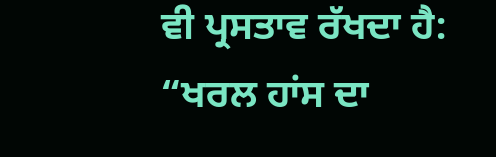ਵੀ ਪ੍ਰਸਤਾਵ ਰੱਖਦਾ ਹੈ: “ਖਰਲ ਹਾਂਸ ਦਾ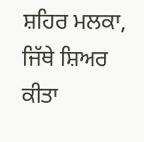ਸ਼ਹਿਰ ਮਲਕਾ, ਜਿੱਥੇ ਸ਼ਿਅਰ ਕੀਤਾ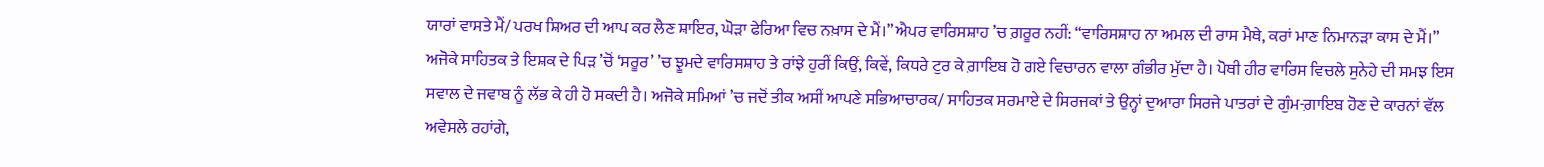ਯਾਰਾਂ ਵਾਸਤੇ ਮੈਂ/ ਪਰਖ ਸ਼ਿਅਰ ਦੀ ਆਪ ਕਰ ਲੈਣ ਸ਼ਾਇਰ, ਘੋੜਾ ਫੇਰਿਆ ਵਿਚ ਨਖ਼ਾਸ ਦੇ ਮੈਂ।” ਐਪਰ ਵਾਰਿਸਸ਼ਾਹ ’ਚ ਗ਼ਰੂਰ ਨਹੀਂ: “ਵਾਰਿਸਸ਼ਾਹ ਨਾ ਅਮਲ ਦੀ ਰਾਸ ਮੈਥੇ, ਕਰਾਂ ਮਾਣ ਨਿਮਾਨੜਾ ਕਾਸ ਦੇ ਮੈਂ।”
ਅਜੋਕੇ ਸਾਹਿਤਕ ਤੇ ਇਸ਼ਕ ਦੇ ਪਿੜ ’ਚੋਂ ‘ਸਰੂਰ’ ’ਚ ਝੂਮਦੇ ਵਾਰਿਸਸ਼ਾਹ ਤੇ ਰਾਂਝੇ ਹੁਰੀਂ ਕਿਉਂ, ਕਿਵੇਂ, ਕਿਧਰੇ ਟੁਰ ਕੇ ਗ਼ਾਇਬ ਹੋ ਗਏ ਵਿਚਾਰਨ ਵਾਲਾ ਗੰਭੀਰ ਮੁੱਦਾ ਹੈ। ਪੋਥੀ ਹੀਰ ਵਾਰਿਸ ਵਿਚਲੇ ਸੁਨੇਹੇ ਦੀ ਸਮਝ ਇਸ ਸਵਾਲ ਦੇ ਜਵਾਬ ਨੂੰ ਲੱਭ ਕੇ ਹੀ ਹੋ ਸਕਦੀ ਹੈ। ਅਜੋਕੇ ਸਮਿਆਂ ’ਚ ਜਦੋਂ ਤੀਕ ਅਸੀਂ ਆਪਣੇ ਸਭਿਆਚਾਰਕ/ ਸਾਹਿਤਕ ਸਰਮਾਏ ਦੇ ਸਿਰਜਕਾਂ ਤੇ ਉਨ੍ਹਾਂ ਦੁਆਰਾ ਸਿਰਜੇ ਪਾਤਰਾਂ ਦੇ ਗੁੰਮ-ਗ਼ਾਇਬ ਹੋਣ ਦੇ ਕਾਰਨਾਂ ਵੱਲ ਅਵੇਸਲੇ ਰਹਾਂਗੇ,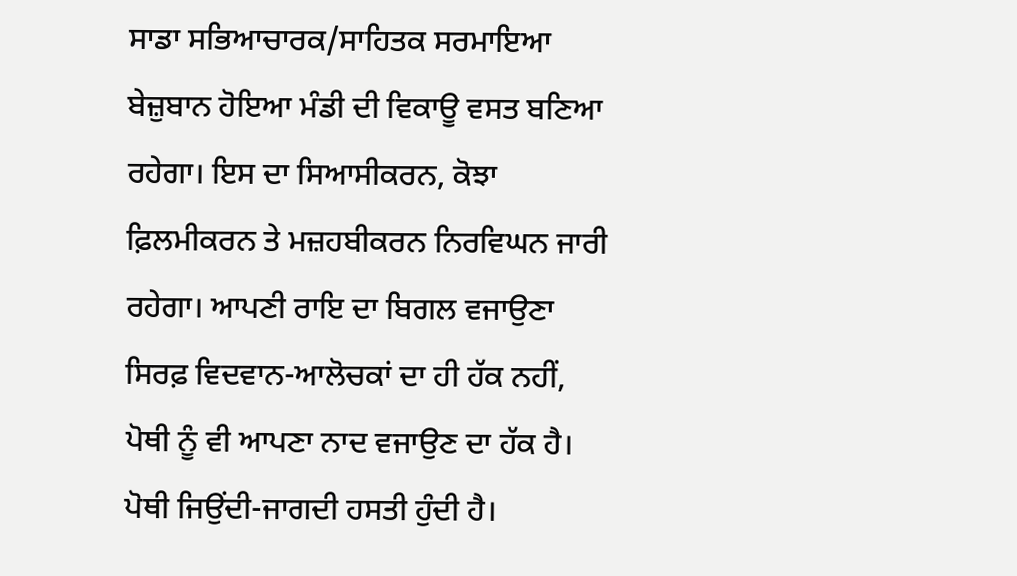ਸਾਡਾ ਸਭਿਆਚਾਰਕ/ਸਾਹਿਤਕ ਸਰਮਾਇਆ ਬੇਜ਼ੁਬਾਨ ਹੋਇਆ ਮੰਡੀ ਦੀ ਵਿਕਾਊ ਵਸਤ ਬਣਿਆ ਰਹੇਗਾ। ਇਸ ਦਾ ਸਿਆਸੀਕਰਨ, ਕੋਝਾ ਫ਼ਿਲਮੀਕਰਨ ਤੇ ਮਜ਼ਹਬੀਕਰਨ ਨਿਰਵਿਘਨ ਜਾਰੀ ਰਹੇਗਾ। ਆਪਣੀ ਰਾਇ ਦਾ ਬਿਗਲ ਵਜਾਉਣਾ ਸਿਰਫ਼ ਵਿਦਵਾਨ-ਆਲੋਚਕਾਂ ਦਾ ਹੀ ਹੱਕ ਨਹੀਂ, ਪੋਥੀ ਨੂੰ ਵੀ ਆਪਣਾ ਨਾਦ ਵਜਾਉਣ ਦਾ ਹੱਕ ਹੈ। ਪੋਥੀ ਜਿਉਂਦੀ-ਜਾਗਦੀ ਹਸਤੀ ਹੁੰਦੀ ਹੈ।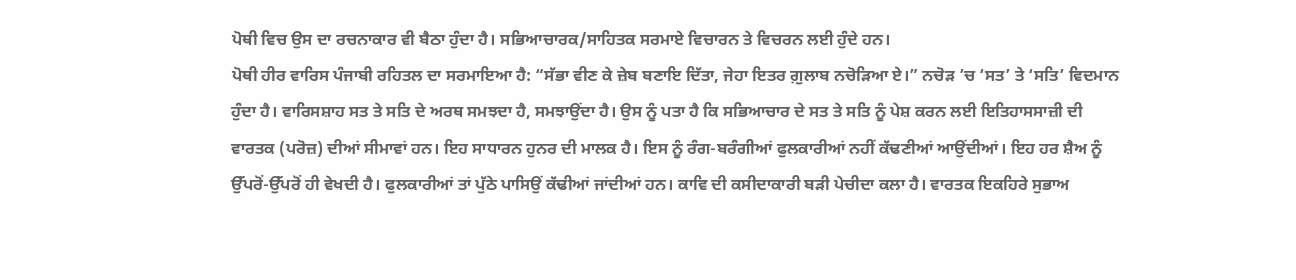ਪੋਥੀ ਵਿਚ ਉਸ ਦਾ ਰਚਨਾਕਾਰ ਵੀ ਬੈਠਾ ਹੁੰਦਾ ਹੈ। ਸਭਿਆਚਾਰਕ/ਸਾਹਿਤਕ ਸਰਮਾਏ ਵਿਚਾਰਨ ਤੇ ਵਿਚਰਨ ਲਈ ਹੁੰਦੇ ਹਨ।
ਪੋਥੀ ਹੀਰ ਵਾਰਿਸ ਪੰਜਾਬੀ ਰਹਿਤਲ ਦਾ ਸਰਮਾਇਆ ਹੈ: “ਸੱਭਾ ਵੀਣ ਕੇ ਜ਼ੇਬ ਬਣਾਇ ਦਿੱਤਾ, ਜੇਹਾ ਇਤਰ ਗ਼ੁਲਾਬ ਨਚੋੜਿਆ ਏ।” ਨਚੋੜ ’ਚ ‘ਸਤ’ ਤੇ ‘ਸਤਿ’ ਵਿਦਮਾਨ ਹੁੰਦਾ ਹੈ। ਵਾਰਿਸਸ਼ਾਹ ਸਤ ਤੇ ਸਤਿ ਦੇ ਅਰਥ ਸਮਝਦਾ ਹੈ, ਸਮਝਾਉਂਦਾ ਹੈ। ਉਸ ਨੂੰ ਪਤਾ ਹੈ ਕਿ ਸਭਿਆਚਾਰ ਦੇ ਸਤ ਤੇ ਸਤਿ ਨੂੰ ਪੇਸ਼ ਕਰਨ ਲਈ ਇਤਿਹਾਸਸਾਜ਼ੀ ਦੀ ਵਾਰਤਕ (ਪਰੋਜ਼) ਦੀਆਂ ਸੀਮਾਵਾਂ ਹਨ। ਇਹ ਸਾਧਾਰਨ ਹੁਨਰ ਦੀ ਮਾਲਕ ਹੈ। ਇਸ ਨੂੰ ਰੰਗ-ਬਰੰਗੀਆਂ ਫੁਲਕਾਰੀਆਂ ਨਹੀਂ ਕੱਢਣੀਆਂ ਆਉਂਦੀਆਂ। ਇਹ ਹਰ ਸ਼ੈਅ ਨੂੰ ਉੱਪਰੋਂ-ਉੱਪਰੋਂ ਹੀ ਵੇਖਦੀ ਹੈ। ਫੁਲਕਾਰੀਆਂ ਤਾਂ ਪੁੱਠੇ ਪਾਸਿਉਂ ਕੱਢੀਆਂ ਜਾਂਦੀਆਂ ਹਨ। ਕਾਵਿ ਦੀ ਕਸੀਦਾਕਾਰੀ ਬੜੀ ਪੇਚੀਦਾ ਕਲਾ ਹੈ। ਵਾਰਤਕ ਇਕਹਿਰੇ ਸੁਭਾਅ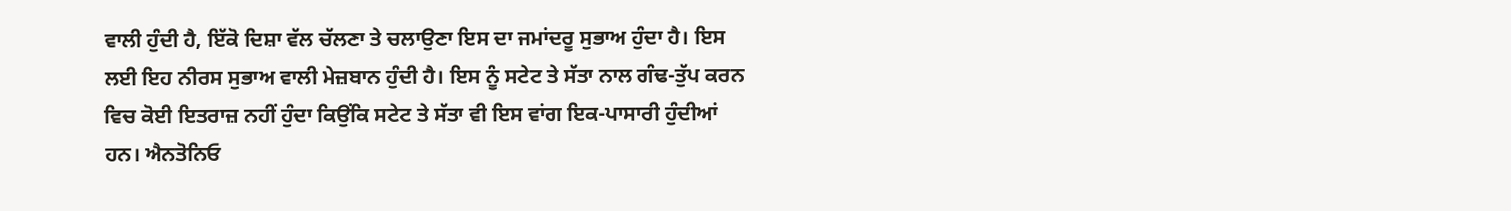ਵਾਲੀ ਹੁੰਦੀ ਹੈ, ਇੱਕੋ ਦਿਸ਼ਾ ਵੱਲ ਚੱਲਣਾ ਤੇ ਚਲਾਉਣਾ ਇਸ ਦਾ ਜਮਾਂਦਰੂ ਸੁਭਾਅ ਹੁੰਦਾ ਹੈ। ਇਸ ਲਈ ਇਹ ਨੀਰਸ ਸੁਭਾਅ ਵਾਲੀ ਮੇਜ਼ਬਾਨ ਹੁੰਦੀ ਹੈ। ਇਸ ਨੂੰ ਸਟੇਟ ਤੇ ਸੱਤਾ ਨਾਲ ਗੰਢ-ਤੁੱਪ ਕਰਨ ਵਿਚ ਕੋਈ ਇਤਰਾਜ਼ ਨਹੀਂ ਹੁੰਦਾ ਕਿਉਂਕਿ ਸਟੇਟ ਤੇ ਸੱਤਾ ਵੀ ਇਸ ਵਾਂਗ ਇਕ-ਪਾਸਾਰੀ ਹੁੰਦੀਆਂ ਹਨ। ਐਨਤੋਨਿਓ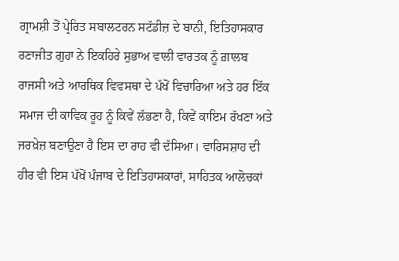ਗ੍ਰਾਮਸ਼ੀ ਤੋਂ ਪ੍ਰੇਰਿਤ ਸਬਾਲਟਰਨ ਸਟੱਡੀਜ਼ ਦੇ ਬਾਨੀ, ਇਤਿਹਾਸਕਾਰ ਰਣਾਜੀਤ ਗੁਹਾ ਨੇ ਇਕਹਿਰੇ ਸੁਭਾਅ ਵਾਲੀ ਵਾਰਤਕ ਨੂੰ ਗ਼ਾਲਬ ਰਾਜਸੀ ਅਤੇ ਆਰਥਿਕ ਵਿਵਸਥਾ ਦੇ ਪੱਖੋਂ ਵਿਚਾਰਿਆ ਅਤੇ ਹਰ ਇੱਕ ਸਮਾਜ ਦੀ ਕਾਵਿਕ ਰੂਹ ਨੂੰ ਕਿਵੇਂ ਲੱਭਣਾ ਹੈ, ਕਿਵੇਂ ਕਾਇਮ ਰੱਖਣਾ ਅਤੇ ਜਰਖ਼ੇਜ਼ ਬਣਾਉਣਾ ਹੈ ਇਸ ਦਾ ਰਾਹ ਵੀ ਦੱਸਿਆ। ਵਾਰਿਸਸ਼ਾਹ ਦੀ ਹੀਰ ਵੀ ਇਸ ਪੱਖੋਂ ਪੰਜਾਬ ਦੇ ਇਤਿਹਾਸਕਾਰਾਂ, ਸਾਹਿਤਕ ਆਲੋਚਕਾਂ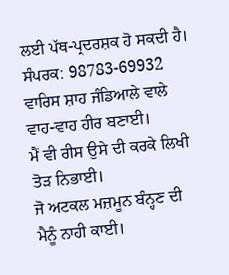ਲਈ ਪੱਥ-ਪ੍ਰਦਰਸ਼ਕ ਹੋ ਸਕਦੀ ਹੈ।
ਸੰਪਰਕ: 98783-69932
ਵਾਰਿਸ ਸ਼ਾਹ ਜੰਡਿਆਲੇ ਵਾਲੇ ਵਾਹ-ਵਾਹ ਹੀਰ ਬਣਾਈ।
ਮੈਂ ਵੀ ਰੀਸ ਉਸੇ ਦੀ ਕਰਕੇ ਲਿਖੀ ਤੋੜ ਨਿਭਾਈ।
ਜੋ ਅਟਕਲ ਮਜ਼ਮੂਨ ਬੰਨ੍ਹਣ ਦੀ ਮੈਨੂੰ ਨਾਹੀ ਕਾਈ।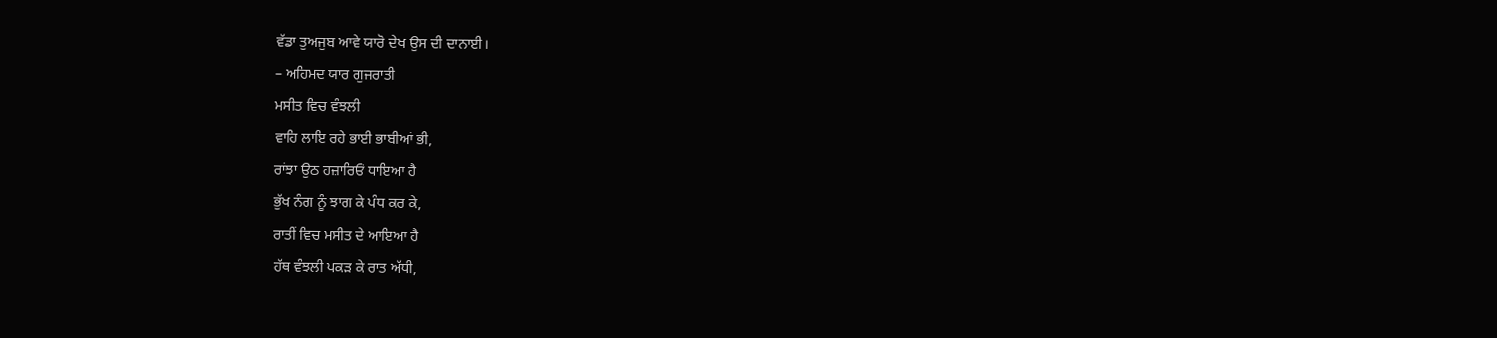ਵੱਡਾ ਤੁਅਜੁਬ ਆਵੇ ਯਾਰੋ ਦੇਖ ਉਸ ਦੀ ਦਾਨਾਈ।
– ਅਹਿਮਦ ਯਾਰ ਗੁਜਰਾਤੀ
ਮਸੀਤ ਵਿਚ ਵੰਝਲੀ
ਵਾਹਿ ਲਾਇ ਰਹੇ ਭਾਈ ਭਾਬੀਆਂ ਭੀ,
ਰਾਂਝਾ ਉਠ ਹਜ਼ਾਰਿਓਂ ਧਾਇਆ ਹੈ
ਭੁੱਖ ਨੰਗ ਨੂੰ ਝਾਗ ਕੇ ਪੰਧ ਕਰ ਕੇ,
ਰਾਤੀਂ ਵਿਚ ਮਸੀਤ ਦੇ ਆਇਆ ਹੈ
ਹੱਥ ਵੰਝਲੀ ਪਕੜ ਕੇ ਰਾਤ ਅੱਧੀ,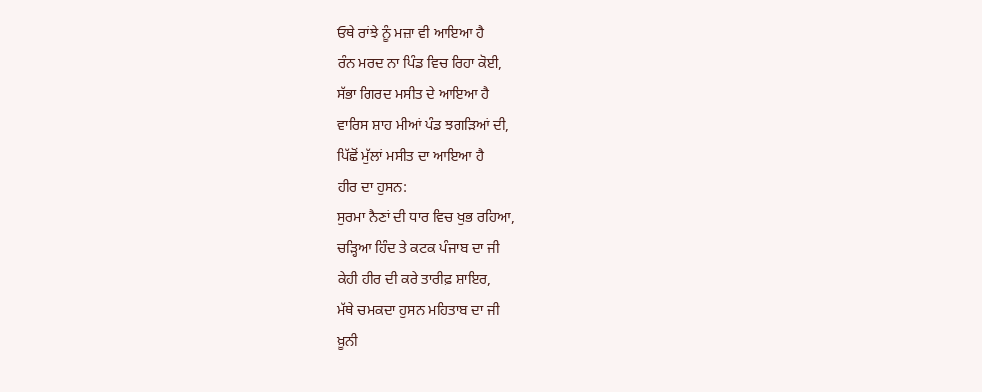ਓਥੇ ਰਾਂਝੇ ਨੂੰ ਮਜ਼ਾ ਵੀ ਆਇਆ ਹੈ
ਰੰਨ ਮਰਦ ਨਾ ਪਿੰਡ ਵਿਚ ਰਿਹਾ ਕੋਈ,
ਸੱਭਾ ਗਿਰਦ ਮਸੀਤ ਦੇ ਆਇਆ ਹੈ
ਵਾਰਿਸ ਸ਼ਾਹ ਮੀਆਂ ਪੰਡ ਝਗੜਿਆਂ ਦੀ,
ਪਿੱਛੋਂ ਮੁੱਲਾਂ ਮਸੀਤ ਦਾ ਆਇਆ ਹੈ
ਹੀਰ ਦਾ ਹੁਸਨ:
ਸੁਰਮਾ ਨੈਣਾਂ ਦੀ ਧਾਰ ਵਿਚ ਖੁਭ ਰਹਿਆ,
ਚੜ੍ਹਿਆ ਹਿੰਦ ਤੇ ਕਟਕ ਪੰਜਾਬ ਦਾ ਜੀ
ਕੇਹੀ ਹੀਰ ਦੀ ਕਰੇ ਤਾਰੀਫ਼ ਸ਼ਾਇਰ,
ਮੱਥੇ ਚਮਕਦਾ ਹੁਸਨ ਮਹਿਤਾਬ ਦਾ ਜੀ
ਖ਼ੂਨੀ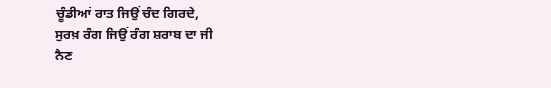ਚੂੰਡੀਆਂ ਰਾਤ ਜਿਉਂ ਚੰਦ ਗਿਰਦੇ,
ਸੁਰਖ਼ ਰੰਗ ਜਿਉਂ ਰੰਗ ਸ਼ਰਾਬ ਦਾ ਜੀ
ਨੈਣ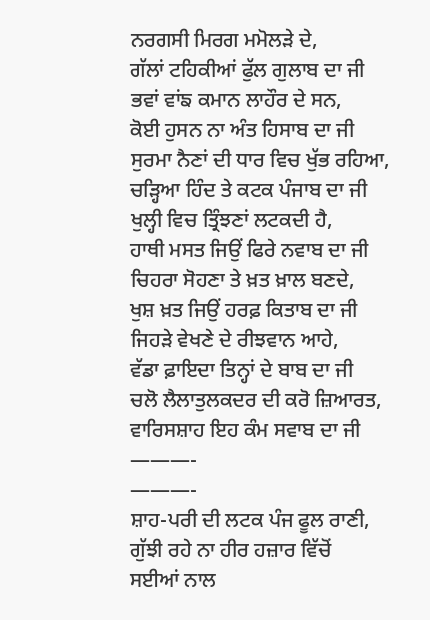ਨਰਗਸੀ ਮਿਰਗ ਮਮੋਲੜੇ ਦੇ,
ਗੱਲਾਂ ਟਹਿਕੀਆਂ ਫੁੱਲ ਗੁਲਾਬ ਦਾ ਜੀ
ਭਵਾਂ ਵਾਂਙ ਕਮਾਨ ਲਾਹੌਰ ਦੇ ਸਨ,
ਕੋਈ ਹੁਸਨ ਨਾ ਅੰਤ ਹਿਸਾਬ ਦਾ ਜੀ
ਸੁਰਮਾ ਨੈਣਾਂ ਦੀ ਧਾਰ ਵਿਚ ਖੁੱਭ ਰਹਿਆ,
ਚੜ੍ਹਿਆ ਹਿੰਦ ਤੇ ਕਟਕ ਪੰਜਾਬ ਦਾ ਜੀ
ਖੁਲ੍ਹੀ ਵਿਚ ਤ੍ਰਿੰਝਣਾਂ ਲਟਕਦੀ ਹੈ,
ਹਾਥੀ ਮਸਤ ਜਿਉਂ ਫਿਰੇ ਨਵਾਬ ਦਾ ਜੀ
ਚਿਹਰਾ ਸੋਹਣਾ ਤੇ ਖ਼ਤ ਖ਼ਾਲ ਬਣਦੇ,
ਖੁਸ਼ ਖ਼ਤ ਜਿਉਂ ਹਰਫ਼ ਕਿਤਾਬ ਦਾ ਜੀ
ਜਿਹੜੇ ਵੇਖਣੇ ਦੇ ਰੀਝਵਾਨ ਆਹੇ,
ਵੱਡਾ ਫ਼ਾਇਦਾ ਤਿਨ੍ਹਾਂ ਦੇ ਬਾਬ ਦਾ ਜੀ
ਚਲੋ ਲੈਲਾਤੁਲਕਦਰ ਦੀ ਕਰੋ ਜ਼ਿਆਰਤ,
ਵਾਰਿਸਸ਼ਾਹ ਇਹ ਕੰਮ ਸਵਾਬ ਦਾ ਜੀ
———-
———-
ਸ਼ਾਹ-ਪਰੀ ਦੀ ਲਟਕ ਪੰਜ ਫੂਲ ਰਾਣੀ,
ਗੁੱਝੀ ਰਹੇ ਨਾ ਹੀਰ ਹਜ਼ਾਰ ਵਿੱਚੋਂ
ਸਈਆਂ ਨਾਲ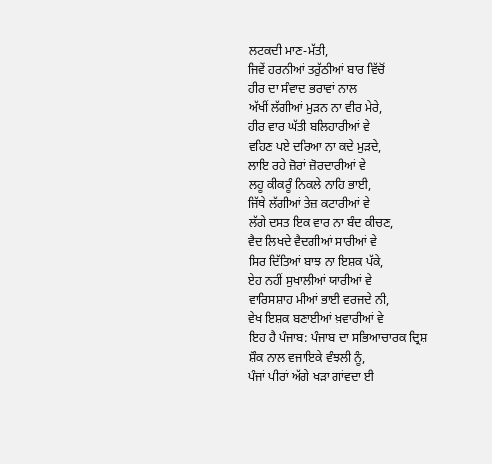ਲਟਕਦੀ ਮਾਣ-ਮੱਤੀ,
ਜਿਵੇਂ ਹਰਨੀਆਂ ਤਰੁੱਠੀਆਂ ਬਾਰ ਵਿੱਚੋਂ
ਹੀਰ ਦਾ ਸੰਵਾਦ ਭਰਾਵਾਂ ਨਾਲ
ਅੱਖੀਂ ਲੱਗੀਆਂ ਮੁੜਨ ਨਾ ਵੀਰ ਮੇਰੇ,
ਹੀਰ ਵਾਰ ਘੱਤੀ ਬਲਿਹਾਰੀਆਂ ਵੇ
ਵਹਿਣ ਪਏ ਦਰਿਆ ਨਾ ਕਦੇ ਮੁੜਦੇ,
ਲਾਇ ਰਹੇ ਜ਼ੋਰਾਂ ਜ਼ੋਰਦਾਰੀਆਂ ਵੇ
ਲਹੂ ਕੀਕਰੂੰ ਨਿਕਲੇ ਨਾਹਿ ਭਾਈ,
ਜਿੱਥੇ ਲੱਗੀਆਂ ਤੇਜ਼ ਕਟਾਰੀਆਂ ਵੇ
ਲੱਗੇ ਦਸਤ ਇਕ ਵਾਰ ਨਾ ਬੰਦ ਕੀਚਣ,
ਵੈਦ ਲਿਖਦੇ ਵੈਦਗੀਆਂ ਸਾਰੀਆਂ ਵੇ
ਸਿਰ ਦਿੱਤਿਆਂ ਬਾਝ ਨਾ ਇਸ਼ਕ ਪੱਕੇ,
ਏਹ ਨਹੀਂ ਸੁਖਾਲੀਆਂ ਯਾਰੀਆਂ ਵੇ
ਵਾਰਿਸਸ਼ਾਹ ਮੀਆਂ ਭਾਈ ਵਰਜਦੇ ਨੀ,
ਵੇਖ ਇਸ਼ਕ ਬਣਾਈਆਂ ਖ਼ਵਾਰੀਆਂ ਵੇ
ਇਹ ਹੈ ਪੰਜਾਬ: ਪੰਜਾਬ ਦਾ ਸਭਿਆਚਾਰਕ ਦ੍ਰਿਸ਼
ਸ਼ੌਕ ਨਾਲ ਵਜਾਇਕੇ ਵੰਝਲੀ ਨੂੰ,
ਪੰਜਾਂ ਪੀਰਾਂ ਅੱਗੇ ਖੜਾ ਗਾਂਵਦਾ ਈ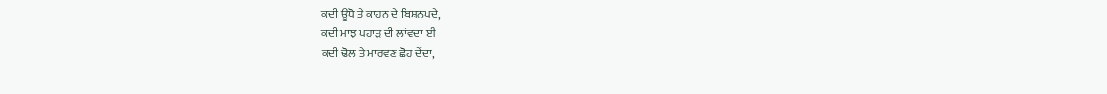ਕਦੀ ਊਧੋ ਤੇ ਕਾਹਨ ਦੇ ਬਿਸ਼ਨਪਦੇ,
ਕਦੀ ਮਾਝ ਪਹਾੜ ਦੀ ਲਾਂਵਦਾ ਈ
ਕਦੀ ਢੋਲ ਤੇ ਮਾਰਵਣ ਛੋਹ ਦੇਂਦਾ,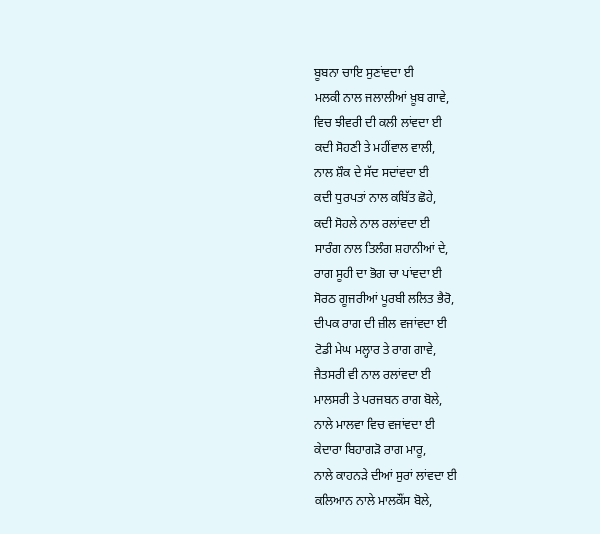ਬੂਬਨਾ ਚਾਇ ਸੁਣਾਂਵਦਾ ਈ
ਮਲਕੀ ਨਾਲ ਜਲਾਲੀਆਂ ਖ਼ੂਬ ਗਾਵੇ,
ਵਿਚ ਝੀਵਰੀ ਦੀ ਕਲੀ ਲਾਂਵਦਾ ਈ
ਕਦੀ ਸੋਹਣੀ ਤੇ ਮਹੀਂਵਾਲ ਵਾਲੀ,
ਨਾਲ ਸ਼ੌਕ ਦੇ ਸੱਦ ਸਦਾਂਵਦਾ ਈ
ਕਦੀ ਧੁਰਪਤਾਂ ਨਾਲ ਕਬਿੱਤ ਛੋਹੇ,
ਕਦੀ ਸੋਹਲੇ ਨਾਲ ਰਲਾਂਵਦਾ ਈ
ਸਾਰੰਗ ਨਾਲ ਤਿਲੰਗ ਸ਼ਹਾਨੀਆਂ ਦੇ,
ਰਾਗ ਸੂਹੀ ਦਾ ਭੋਗ ਚਾ ਪਾਂਵਦਾ ਈ
ਸੋਰਠ ਗੂਜਰੀਆਂ ਪੂਰਬੀ ਲਲਿਤ ਭੈਰੋ,
ਦੀਪਕ ਰਾਗ ਦੀ ਜ਼ੀਲ ਵਜਾਂਵਦਾ ਈ
ਟੋਡੀ ਮੇਘ ਮਲ੍ਹਾਰ ਤੇ ਰਾਗ ਗਾਵੇ,
ਜੈਤਸਰੀ ਵੀ ਨਾਲ ਰਲਾਂਵਦਾ ਈ
ਮਾਲਸਰੀ ਤੇ ਪਰਜਬਨ ਰਾਗ ਬੋਲੇ,
ਨਾਲੇ ਮਾਲਵਾ ਵਿਚ ਵਜਾਂਵਦਾ ਈ
ਕੇਦਾਰਾ ਬਿਹਾਗੜੋ ਰਾਗ ਮਾਰੂ,
ਨਾਲੇ ਕਾਹਨੜੇ ਦੀਆਂ ਸੁਰਾਂ ਲਾਂਵਦਾ ਈ
ਕਲਿਆਨ ਨਾਲੇ ਮਾਲਕੌਂਸ ਬੋਲੇ,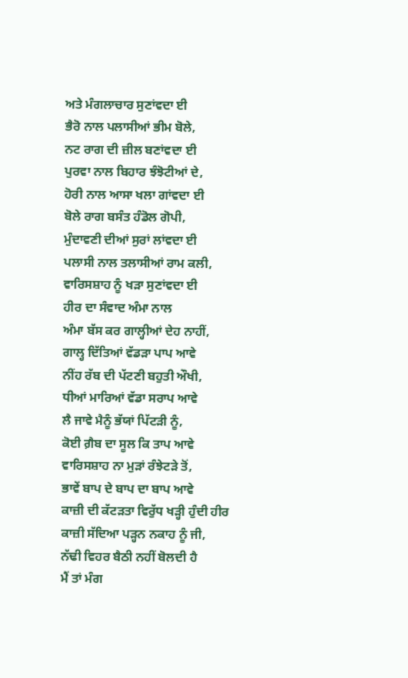ਅਤੇ ਮੰਗਲਾਚਾਰ ਸੁਣਾਂਵਦਾ ਈ
ਭੈਰੋ ਨਾਲ ਪਲਾਸੀਆਂ ਭੀਮ ਬੋਲੇ,
ਨਟ ਰਾਗ ਦੀ ਜ਼ੀਲ ਬਣਾਂਵਦਾ ਈ
ਪੁਰਵਾ ਨਾਲ ਬਿਹਾਰ ਝੰਝੋਟੀਆਂ ਦੇ,
ਹੋਰੀ ਨਾਲ ਆਸਾ ਖਲਾ ਗਾਂਵਦਾ ਈ
ਬੋਲੇ ਰਾਗ ਬਸੰਤ ਹੰਡੋਲ ਗੋਪੀ,
ਮੁੰਦਾਵਣੀ ਦੀਆਂ ਸੁਰਾਂ ਲਾਂਵਦਾ ਈ
ਪਲਾਸੀ ਨਾਲ ਤਲਾਸੀਆਂ ਰਾਮ ਕਲੀ,
ਵਾਰਿਸਸ਼ਾਹ ਨੂੰ ਖੜਾ ਸੁਣਾਂਵਦਾ ਈ
ਹੀਰ ਦਾ ਸੰਵਾਦ ਅੰਮਾ ਨਾਲ
ਅੰਮਾ ਬੱਸ ਕਰ ਗਾਲ੍ਹੀਆਂ ਦੇਹ ਨਾਹੀਂ,
ਗਾਲ੍ਹ ਦਿੱਤਿਆਂ ਵੱਡੜਾ ਪਾਪ ਆਵੇ
ਨੀਂਹ ਰੱਬ ਦੀ ਪੱਟਣੀ ਬਹੁਤੀ ਔਖੀ,
ਧੀਆਂ ਮਾਰਿਆਂ ਵੱਡਾ ਸਰਾਪ ਆਵੇ
ਲੈ ਜਾਵੇ ਮੈਨੂੰ ਭੱਯਾਂ ਪਿੱਟੜੀ ਨੂੰ,
ਕੋਈ ਗ਼ੈਬ ਦਾ ਸੂਲ ਕਿ ਤਾਪ ਆਵੇ
ਵਾਰਿਸਸ਼ਾਹ ਨਾ ਮੁੜਾਂ ਰੰਝੇਟੜੇ ਤੋਂ,
ਭਾਵੇਂ ਬਾਪ ਦੇ ਬਾਪ ਦਾ ਬਾਪ ਆਵੇ
ਕਾਜ਼ੀ ਦੀ ਕੱਟੜਤਾ ਵਿਰੁੱਧ ਖੜ੍ਹੀ ਹੁੰਦੀ ਹੀਰ
ਕਾਜ਼ੀ ਸੱਦਿਆ ਪੜ੍ਹਨ ਨਕਾਹ ਨੂੰ ਜੀ,
ਨੱਢੀ ਵਿਹਰ ਬੈਠੀ ਨਹੀਂ ਬੋਲਦੀ ਹੈ
ਮੈਂ ਤਾਂ ਮੰਗ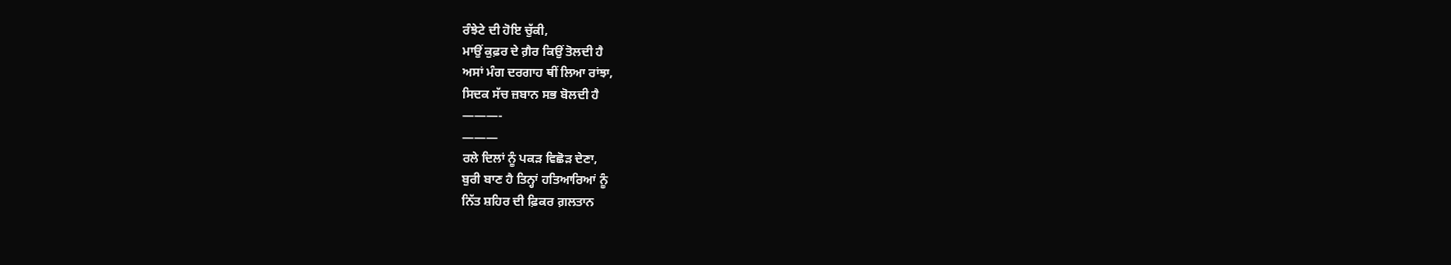ਰੰਝੇਟੇ ਦੀ ਹੋਇ ਚੁੱਕੀ,
ਮਾਉਂ ਕੁਫ਼ਰ ਦੇ ਗ਼ੈਰ ਕਿਉਂ ਤੋਲਦੀ ਹੈ
ਅਸਾਂ ਮੰਗ ਦਰਗਾਹ ਥੀਂ ਲਿਆ ਰਾਂਝਾ,
ਸਿਦਕ ਸੱਚ ਜ਼ਬਾਨ ਸਭ ਬੋਲਦੀ ਹੈ
———-
———
ਰਲੇ ਦਿਲਾਂ ਨੂੰ ਪਕੜ ਵਿਛੋੜ ਦੇਣਾ,
ਬੁਰੀ ਬਾਣ ਹੈ ਤਿਨ੍ਹਾਂ ਹਤਿਆਰਿਆਂ ਨੂੰ
ਨਿੱਤ ਸ਼ਹਿਰ ਦੀ ਫ਼ਿਕਰ ਗ਼ਲਤਾਨ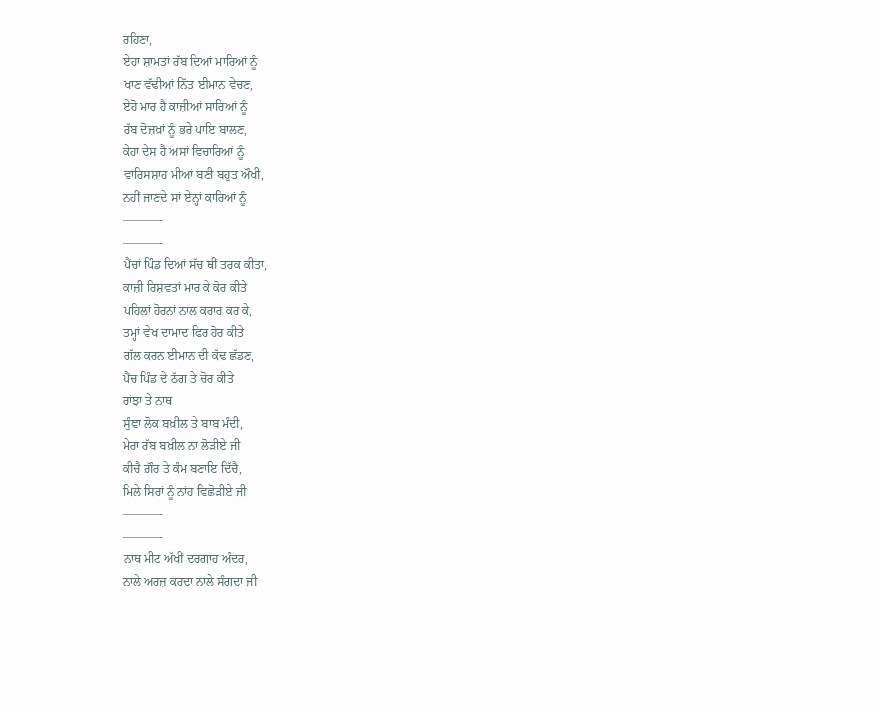ਰਹਿਣਾ,
ਏਹਾ ਸ਼ਾਮਤਾਂ ਰੱਬ ਦਿਆਂ ਮਾਰਿਆਂ ਨੂੰ
ਖਾਣ ਵੱਢੀਆਂ ਨਿੱਤ ਈਮਾਨ ਵੇਚਣ,
ਏਹੋ ਮਾਰ ਹੈ ਕਾਜ਼ੀਆਂ ਸਾਰਿਆਂ ਨੂੰ
ਰੱਬ ਦੋਜ਼ਖ਼ਾਂ ਨੂੰ ਭਰੇ ਪਾਇ ਬਾਲਣ,
ਕੇਹਾ ਦੇਸ ਹੈ ਅਸਾਂ ਵਿਚਾਰਿਆਂ ਨੂੰ
ਵਾਰਿਸਸ਼ਾਹ ਮੀਆਂ ਬਣੀ ਬਹੁਤ ਔਖੀ,
ਨਹੀਂ ਜਾਣਦੇ ਸਾਂ ਏਨ੍ਹਾਂ ਕਾਰਿਆਂ ਨੂੰ
———-
———-
ਪੈਂਚਾਂ ਪਿੰਡ ਦਿਆਂ ਸੱਚ ਥੀਂ ਤਰਕ ਕੀਤਾ,
ਕਾਜ਼ੀ ਰਿਸ਼ਵਤਾਂ ਮਾਰ ਕੇ ਕੋਰ ਕੀਤੇ
ਪਹਿਲਾਂ ਹੋਰਨਾਂ ਨਾਲ ਕਰਾਰ ਕਰ ਕੇ,
ਤਮ੍ਹਾਂ ਵੇਖ ਦਾਮਾਦ ਫਿਰ ਹੋਰ ਕੀਤੇ
ਗੱਲ ਕਰਨ ਈਮਾਨ ਦੀ ਕੱਢ ਛੱਡਣ,
ਪੈਂਚ ਪਿੰਡ ਦੇ ਠੱਗ ਤੇ ਚੋਰ ਕੀਤੇ
ਰਾਂਝਾ ਤੇ ਨਾਥ
ਸੁੰਞਾ ਲੋਕ ਬਖ਼ੀਲ ਤੇ ਬਾਬ ਮੰਦੀ,
ਮੇਰਾ ਰੱਬ ਬਖ਼ੀਲ ਨਾ ਲੋੜੀਏ ਜੀ
ਕੀਚੈ ਗ਼ੌਰ ਤੇ ਕੰਮ ਬਣਾਇ ਦਿੱਚੈ,
ਮਿਲੇ ਸਿਰਾਂ ਨੂੰ ਨਾਂਹ ਵਿਛੋੜੀਏ ਜੀ
———-
———-
ਨਾਥ ਮੀਟ ਅੱਖੀਂ ਦਰਗਾਹ ਅੰਦਰ,
ਨਾਲੇ ਅਰਜ਼ ਕਰਦਾ ਨਾਲੇ ਸੰਗਦਾ ਜੀ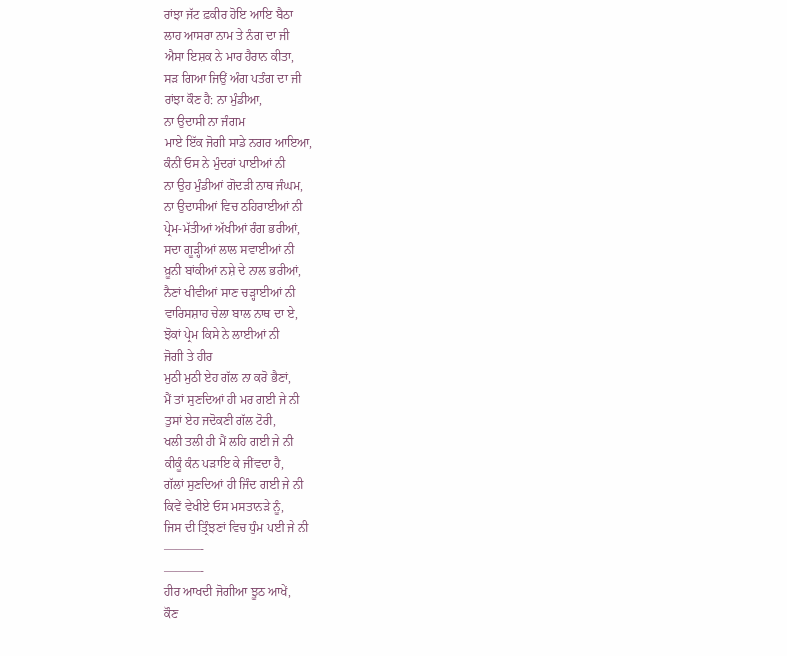ਰਾਂਝਾ ਜੱਟ ਫ਼ਕੀਰ ਹੋਇ ਆਇ ਬੈਠਾ
ਲਾਹ ਆਸਰਾ ਨਾਮ ਤੇ ਨੰਗ ਦਾ ਜੀ
ਐਸਾ ਇਸ਼ਕ ਨੇ ਮਾਰ ਹੈਰਾਨ ਕੀਤਾ,
ਸੜ ਗਿਆ ਜਿਉਂ ਅੰਗ ਪਤੰਗ ਦਾ ਜੀ
ਰਾਂਝਾ ਕੌਣ ਹੈ: ਨਾ ਮੁੰਡੀਆ,
ਨਾ ਉਦਾਸੀ ਨਾ ਜੰਗਮ
ਮਾਏ ਇੱਕ ਜੋਗੀ ਸਾਡੇ ਨਗਰ ਆਇਆ,
ਕੰਨੀਂ ਓਸ ਨੇ ਮੁੰਦਰਾਂ ਪਾਈਆਂ ਨੀ
ਨਾ ਉਹ ਮੁੰਡੀਆਂ ਗੋਦੜੀ ਨਾਥ ਜੰਘਮ,
ਨਾ ਉਦਾਸੀਆਂ ਵਿਚ ਠਹਿਰਾਈਆਂ ਨੀ
ਪ੍ਰੇਮ-ਮੱਤੀਆਂ ਅੱਖੀਆਂ ਰੰਗ ਭਰੀਆਂ,
ਸਦਾ ਗੂੜ੍ਹੀਆਂ ਲਾਲ ਸਵਾਈਆਂ ਨੀ
ਖ਼ੂਨੀ ਬਾਂਕੀਆਂ ਨਸ਼ੇ ਦੇ ਨਾਲ ਭਰੀਆਂ,
ਨੈਣਾਂ ਖੀਵੀਆਂ ਸਾਣ ਚੜ੍ਹਾਈਆਂ ਨੀ
ਵਾਰਿਸਸ਼ਾਹ ਚੇਲਾ ਬਾਲ ਨਾਥ ਦਾ ਏ,
ਝੋਕਾਂ ਪ੍ਰੇਮ ਕਿਸੇ ਨੇ ਲਾਈਆਂ ਨੀ
ਜੋਗੀ ਤੇ ਹੀਰ
ਮੁਠੀ ਮੁਠੀ ਏਹ ਗੱਲ ਨਾ ਕਰੋ ਭੈਣਾਂ,
ਮੈਂ ਤਾਂ ਸੁਣਦਿਆਂ ਹੀ ਮਰ ਗਈ ਜੇ ਨੀ
ਤੁਸਾਂ ਏਹ ਜਦੋਕਣੀ ਗੱਲ ਟੋਰੀ,
ਖਲੀ ਤਲੀ ਹੀ ਮੈਂ ਲਹਿ ਗਈ ਜੇ ਨੀ
ਕੀਕੂੰ ਕੰਨ ਪੜਾਇ ਕੇ ਜੀਂਵਦਾ ਹੈ,
ਗੱਲਾਂ ਸੁਣਦਿਆਂ ਹੀ ਜਿੰਦ ਗਈ ਜੇ ਨੀ
ਕਿਵੇਂ ਵੇਖੀਏ ਓਸ ਮਸਤਾਨੜੇ ਨੂੰ,
ਜਿਸ ਦੀ ਤ੍ਰਿੰਝਣਾਂ ਵਿਚ ਧੁੰਮ ਪਈ ਜੇ ਨੀ
———-
———-
ਹੀਰ ਆਖਦੀ ਜੋਗੀਆ ਝੂਠ ਆਖੇਂ,
ਕੌਣ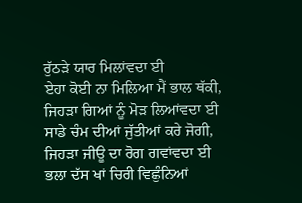ਰੁੱਠੜੇ ਯਾਰ ਮਿਲਾਂਵਦਾ ਈ
ਏਹਾ ਕੋਈ ਨਾ ਮਿਲਿਆ ਮੈਂ ਭਾਲ ਥੱਕੀ,
ਜਿਹੜਾ ਗਿਆਂ ਨੂੰ ਮੋੜ ਲਿਆਂਵਦਾ ਈ
ਸਾਡੇ ਚੰਮ ਦੀਆਂ ਜੁੱਤੀਆਂ ਕਰੇ ਜੋਗੀ,
ਜਿਹੜਾ ਜੀਊ ਦਾ ਰੋਗ ਗਵਾਂਵਦਾ ਈ
ਭਲਾ ਦੱਸ ਖਾਂ ਚਿਰੀ ਵਿਛੁੰਨਿਆਂ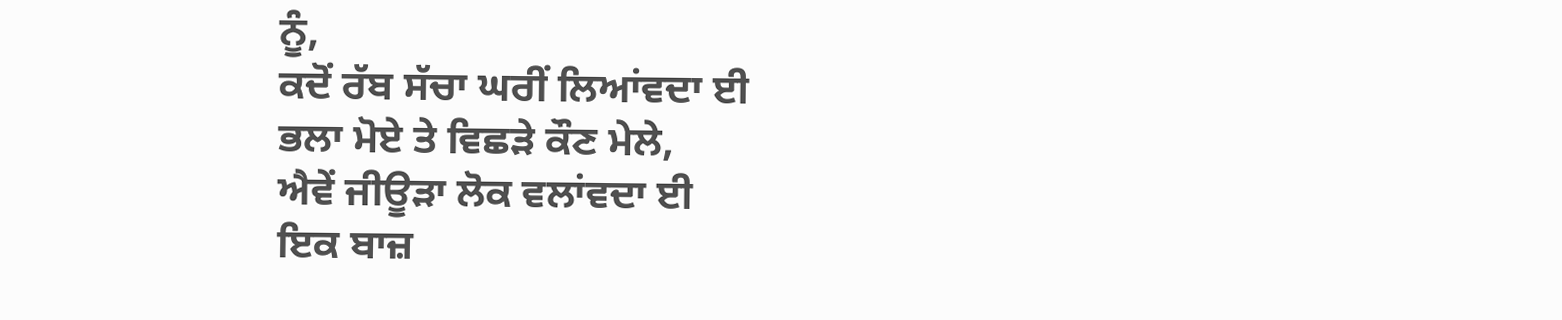ਨੂੰ,
ਕਦੋਂ ਰੱਬ ਸੱਚਾ ਘਰੀਂ ਲਿਆਂਵਦਾ ਈ
ਭਲਾ ਮੋਏ ਤੇ ਵਿਛੜੇ ਕੌਣ ਮੇਲੇ,
ਐਵੇਂ ਜੀਊੜਾ ਲੋਕ ਵਲਾਂਵਦਾ ਈ
ਇਕ ਬਾਜ਼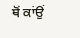ਥੋਂ ਕਾਂਉਂ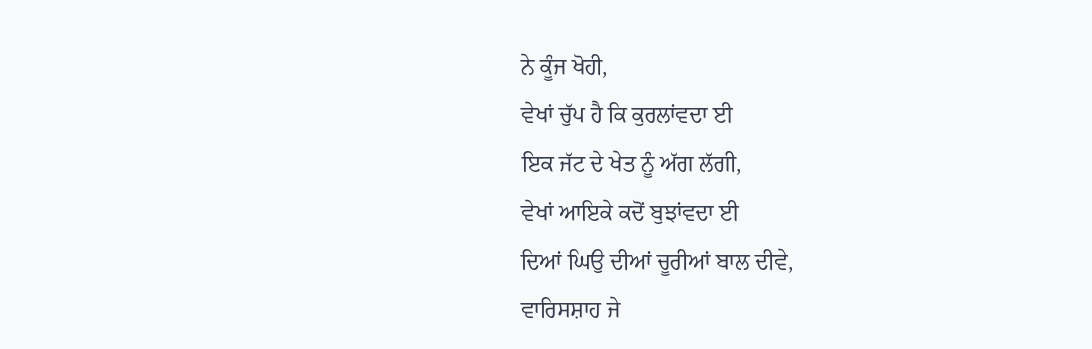ਨੇ ਕੂੰਜ ਖੋਹੀ,
ਵੇਖਾਂ ਚੁੱਪ ਹੈ ਕਿ ਕੁਰਲਾਂਵਦਾ ਈ
ਇਕ ਜੱਟ ਦੇ ਖੇਤ ਨੂੰ ਅੱਗ ਲੱਗੀ,
ਵੇਖਾਂ ਆਇਕੇ ਕਦੋਂ ਬੁਝਾਂਵਦਾ ਈ
ਦਿਆਂ ਘਿਉ ਦੀਆਂ ਚੂਰੀਆਂ ਬਾਲ ਦੀਵੇ,
ਵਾਰਿਸਸ਼ਾਹ ਜੇ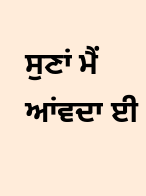ਸੁਣਾਂ ਮੈਂ ਆਂਵਦਾ ਈ